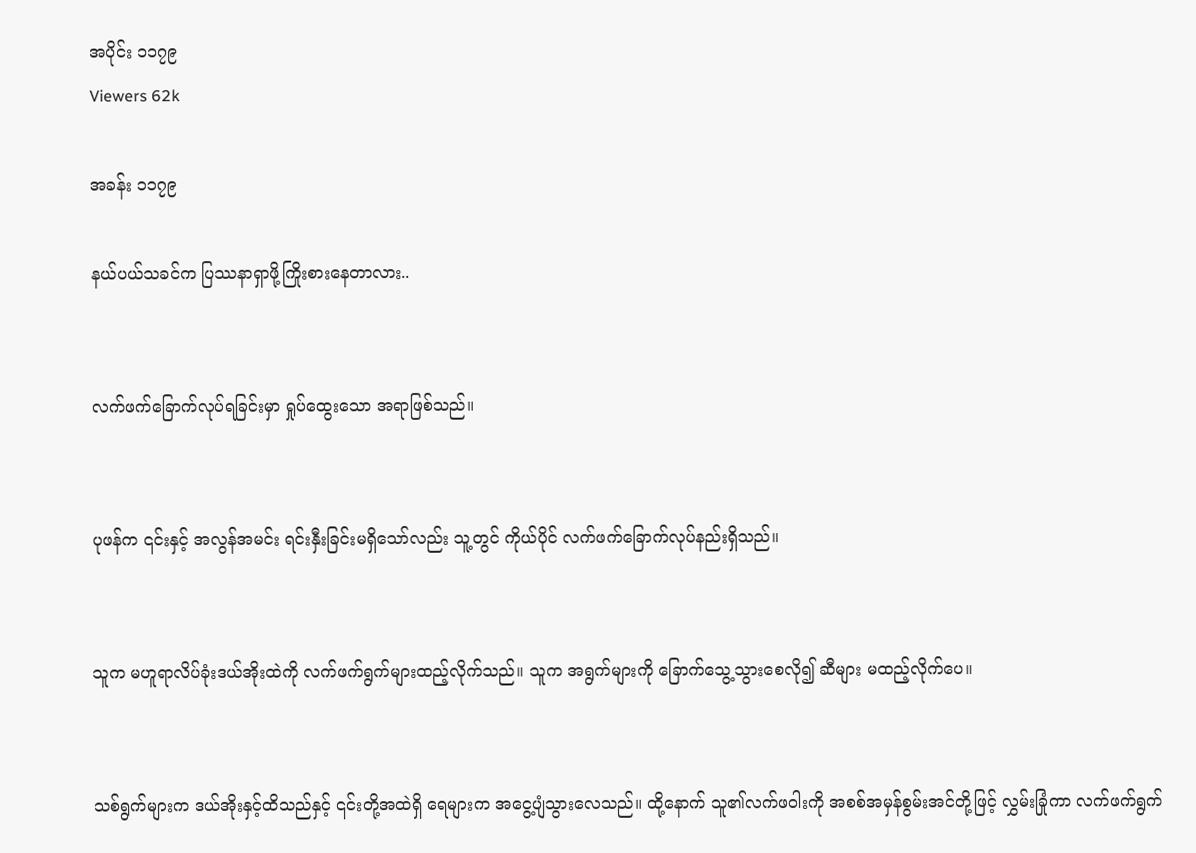အပိုင်း ၁၁၇၉
Viewers 62k

အခန်း ၁၁၇၉

နယ်ပယ်သခင်က ပြဿနာရှာဖို့ကြိုးစားနေတာလား..


လက်ဖက်ခြောက်လုပ်ရခြင်းမှာ ရှုပ်ထွေးသော အရာဖြစ်သည်။


ပုဖန်က ၎င်းနှင့် အလွန်အမင်း ရင်းနှီးခြင်းမရှိသော်လည်း သူ့တွင် ကိုယ်ပိုင် လက်ဖက်ခြောက်လုပ်နည်းရှိသည်။


သူက မဟူရာလိပ်ခုံးဒယ်အိုးထဲကို လက်ဖက်ရွက်များထည့်လိုက်သည်။ သူက အရွက်များကို ခြောက်သွေ့သွားစေလို၍ ဆီများ မထည့်လိုက်ပေ။


သစ်ရွက်များက ဒယ်အိုးနှင့်ထိသည်နှင့် ၎င်းတို့အထဲရှိ ရေများက အငွေ့ပျံသွားလေသည်။ ထို့နောက် သူ၏လက်ဖဝါးကို အစစ်အမှန်စွမ်းအင်တို့ဖြင့် လွှမ်းခြုံကာ လက်ဖက်ရွက်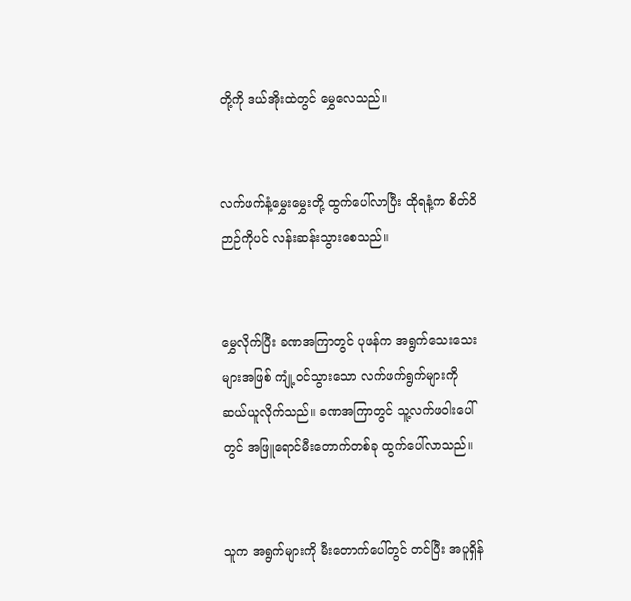တို့ကို ဒယ်အိုးထဲတွင် မွှေလေသည်။


လက်ဖက်နံ့မွှေးမွှေးတို့ ထွက်ပေါ်လာပြီး ထိုရနံ့က စိတ်ဝိဉာဉ်ကိုပင် လန်းဆန်းသွားစေသည်။


မွှေလိုက်ပြီး ခဏအကြာတွင် ပုဖန်က အရွက်သေးသေးများအဖြစ် ကျုံ့ဝင်သွားသော လက်ဖက်ရွက်များကို ဆယ်ယူလိုက်သည်။ ခဏအကြာတွင် သူ့လက်ဖဝါးပေါ်တွင် အဖြူရောင်မီးတောက်တစ်ခု ထွက်ပေါ်လာသည်။


သူက အရွက်များကို မီးတောက်ပေါ်တွင် တင်ပြီး အပူရှိန်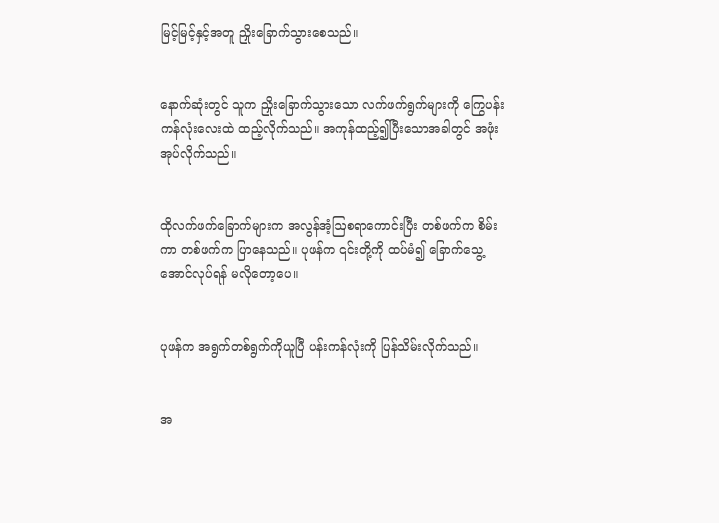မြင့်မြင့်နှင့်အတူ ညှိုးခြောက်သွားစေသည်။


နောက်ဆုံးတွင် သူက ညှိုးခြောက်သွားသော လက်ဖက်ရွက်များကို ကြွေပန်းကန်လုံးလေးထဲ ထည့်လိုက်သည်။ အကုန်ထည့်၍ပြီးသောအခါတွင် အဖုံးအုပ်လိုက်သည်။


ထိုလက်ဖက်ခြောက်များက အလွန်အံ့ဩစရာကောင်းပြီး တစ်ဖက်က စိမ်းကာ တစ်ဖက်က ပြာနေသည်။ ပုဖန်က ၎င်းတို့ကို ထပ်မံ၍ ခြောက်သွေ့အောင်လုပ်ရန် မလိုတော့ပေ။


ပုဖန်က အရွက်တစ်ရွက်ကိုယူပြီ ပန်းကန်လုံးကို ပြန်သိမ်းလိုက်သည်။


အ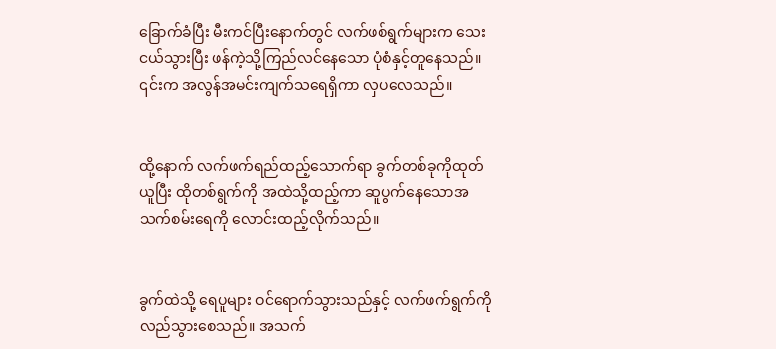ခြောက်ခံပြီး မီးကင်ပြီးနောက်တွင် လက်ဖစ်ရွက်များက သေးငယ်သွားပြီး ဖန်ကဲ့သို့ကြည်လင်နေသော ပုံစံနှင့်တူနေသည်။ ၎င်းက အလွန်အမင်းကျက်သရေရှိကာ လှပလေသည်။


ထို့နောက် လက်ဖက်ရည်ထည့်သောက်ရာ ခွက်တစ်ခုကိုထုတ်ယူပြီး ထိုတစ်ရွက်ကို အထဲသို့ထည့်ကာ ဆူပွက်နေသောအသက်စမ်းရေကို လောင်းထည့်လိုက်သည်။


ခွက်ထဲသို့ ရေပူများ ဝင်ရောက်သွားသည်နှင့် လက်ဖက်ရွက်ကို လည်သွားစေသည်။ အသက်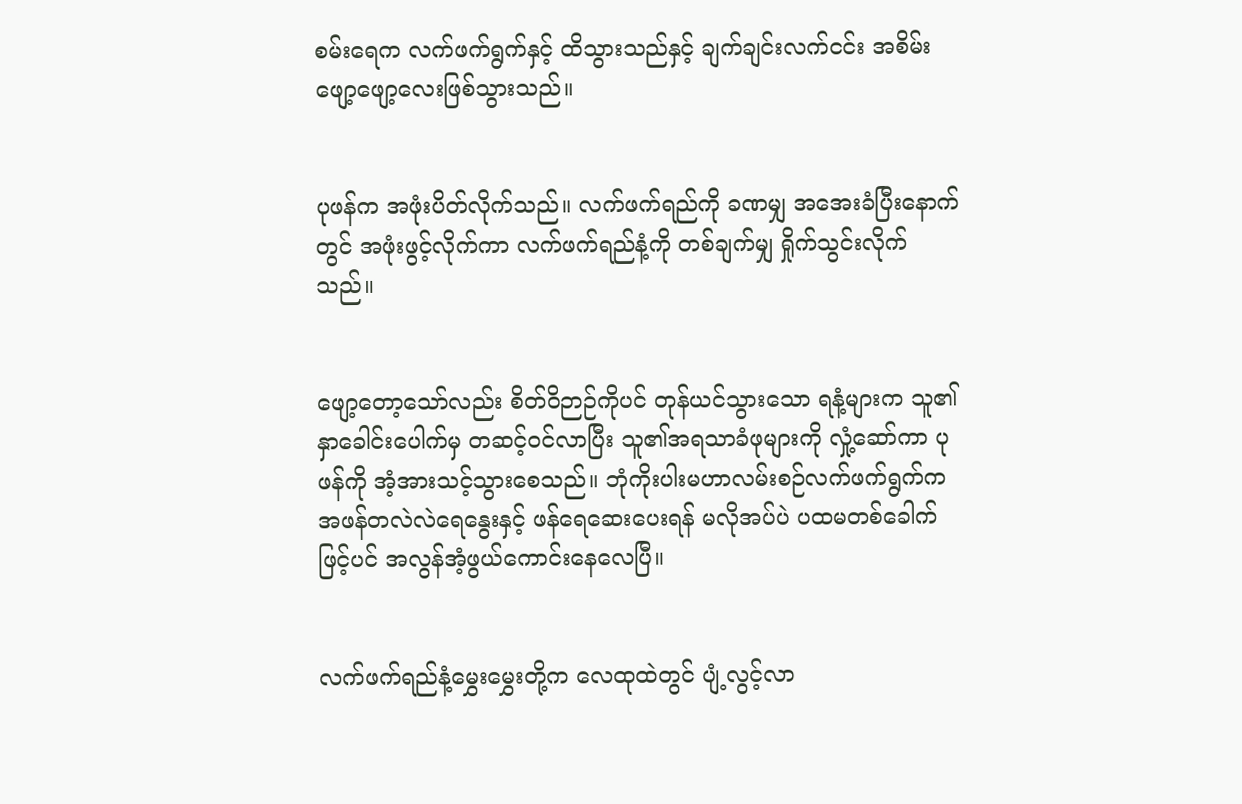စမ်းရေက လက်ဖက်ရွက်နှင့် ထိသွားသည်နှင့် ချက်ချင်းလက်ငင်း အစိမ်းဖျော့ဖျော့လေးဖြစ်သွားသည်။


ပုဖန်က အဖုံးပိတ်လိုက်သည်။ လက်ဖက်ရည်ကို ခဏမျှ အအေးခံပြီးနောက်တွင် အဖုံးဖွင့်လိုက်ကာ လက်ဖက်ရည်နံ့ကို တစ်ချက်မျှ ရှိုက်သွင်းလိုက်သည်။


ဖျော့တော့သော်လည်း စိတ်ဝိဉာဉ်ကိုပင် တုန်ယင်သွားသော ရနံ့များက သူ၏နှာခေါင်းပေါက်မှ တဆင့်ဝင်လာပြီး သူ၏အရသာခံဖုများကို လှုံ့ဆော်ကာ ပုဖန်ကို အံ့အားသင့်သွားစေသည်။ ဘုံကိုးပါးမဟာလမ်းစဉ်လက်ဖက်ရွက်က အဖန်တလဲလဲရေနွေးနှင့် ဖန်ရေဆေးပေးရန် မလိုအပ်ပဲ ပထမတစ်ခေါက် ဖြင့်ပင် အလွန်အံ့ဖွယ်ကောင်းနေလေပြီ။


လက်ဖက်ရည်နံ့မွှေးမွှေးတို့က လေထုထဲတွင် ပျံ့လွင့်လာ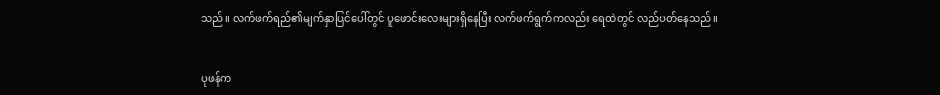သည်။ လက်ဖက်ရည်၏မျက်နှာပြင်ပေါ်တွင် ပူဖောင်းလေးများရှိနေပြီး လက်ဖက်ရွက်ကလည်း ရေထဲတွင် လည်ပတ်နေသည်။


ပုဖန်က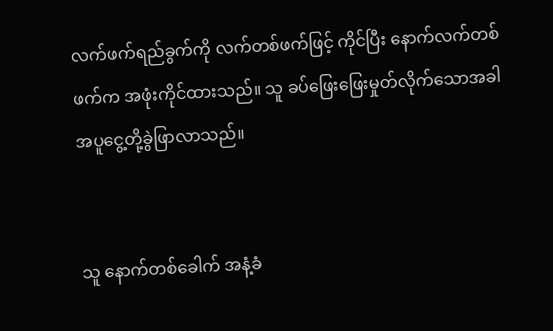လက်ဖက်ရည်ခွက်ကို လက်တစ်ဖက်ဖြင့် ကိုင်ပြီး နောက်လက်တစ်ဖက်က အဖုံးကိုင်ထားသည်။ သူ ခပ်ဖြေးဖြေးမှုတ်လိုက်သောအခါ အပူငွေ့တို့ခွဲဖြာလာသည်။


သူ နောက်တစ်ခေါက် အနံ့ခံ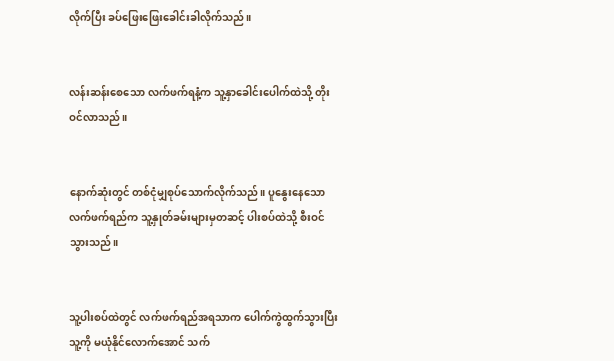လိုက်ပြီး ခပ်ဖြေးဖြေးခေါင်းခါလိုက်သည်။


လန်းဆန်းစေသော လက်ဖက်ရနံ့က သူ့နှာခေါင်းပေါက်ထဲသို့ တိုးဝင်လာသည်။


နောက်ဆုံးတွင် တစ်ငုံမျှစုပ်သောက်လိုက်သည်။ ပူနွေးနေသော လက်ဖက်ရည်က သူ့နှုတ်ခမ်းများမှတဆင့် ပါးစပ်ထဲသို့ စီးဝင်သွားသည်။


သူ့ပါးစပ်ထဲတွင် လက်ဖက်ရည်အရသာက ပေါက်ကွဲထွက်သွားပြီး သူ့ကို မယုံနိုင်လောက်အောင် သက်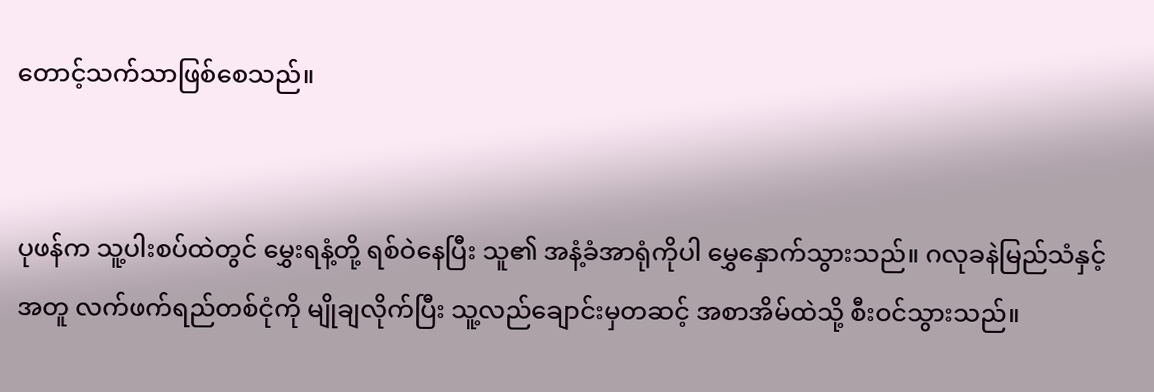တောင့်သက်သာဖြစ်စေသည်။


ပုဖန်က သူ့ပါးစပ်ထဲတွင် မွှေးရနံ့တို့ ရစ်ဝဲနေပြီး သူ၏ အနံ့ခံအာရုံကိုပါ မွှေနှောက်သွားသည်။ ဂလုခနဲမြည်သံနှင့်အတူ လက်ဖက်ရည်တစ်ငုံကို မျိုချလိုက်ပြီး သူ့လည်ချောင်းမှတဆင့် အစာအိမ်ထဲသို့ စီးဝင်သွားသည်။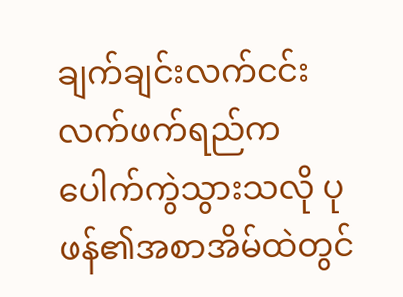ချက်ချင်းလက်ငင်း လက်ဖက်ရည်က ပေါက်ကွဲသွားသလို ပုဖန်၏အစာအိမ်ထဲတွင်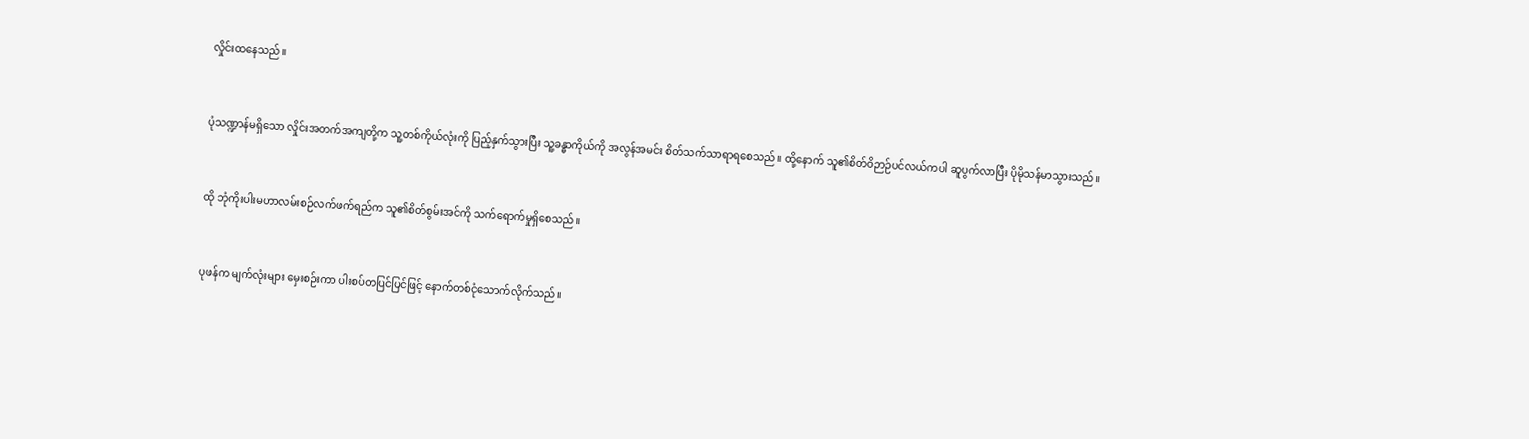လှိုင်းထနေသည်။


ပုံသဏ္ဍာန်မရှိသော လှိုင်းအတက်အကျတို့က သူ့တစ်ကိုယ်လုံးကို ပြည့်နှက်သွားပြီး သူ့ခန္ဓာကိုယ်ကို အလွန်အမင်း စိတ်သက်သာရာရစေသည်။ ထို့နောက် သူ၏စိတ်ဝိဉာဉ်ပင်လယ်ကပါ ဆူပွက်လာပြီး ပိုမိုသန်မာသွားသည်။


ထို ဘုံကိုးပါးမဟာလမ်းစဉ်လက်ဖက်ရည်က သူ၏စိတ်စွမ်းအင်ကို သက်ရောက်မှုရှိစေသည်။


ပုဖန်က မျက်လုံးများ မှေးစဉ်းကာ ပါးစပ်တပြင်ပြင်ဖြင့် နောက်တစ်ငုံသောက်လိုက်သည်။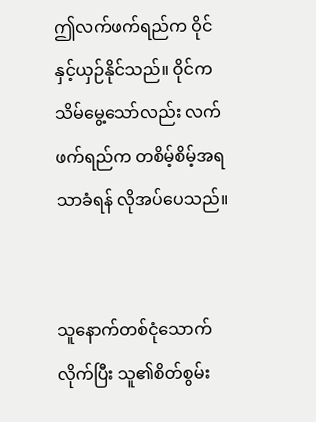ဤလက်ဖက်ရည်က ဝိုင်နှင့်ယှဉ်နိုင်သည်။ ဝိုင်က သိမ်မွေ့သော်လည်း လက်ဖက်ရည်က တစိမ့်စိမ့်အရသာခံရန် လိုအပ်ပေသည်။


သူနောက်တစ်ငုံသောက်လိုက်ပြီး သူ၏စိတ်စွမ်း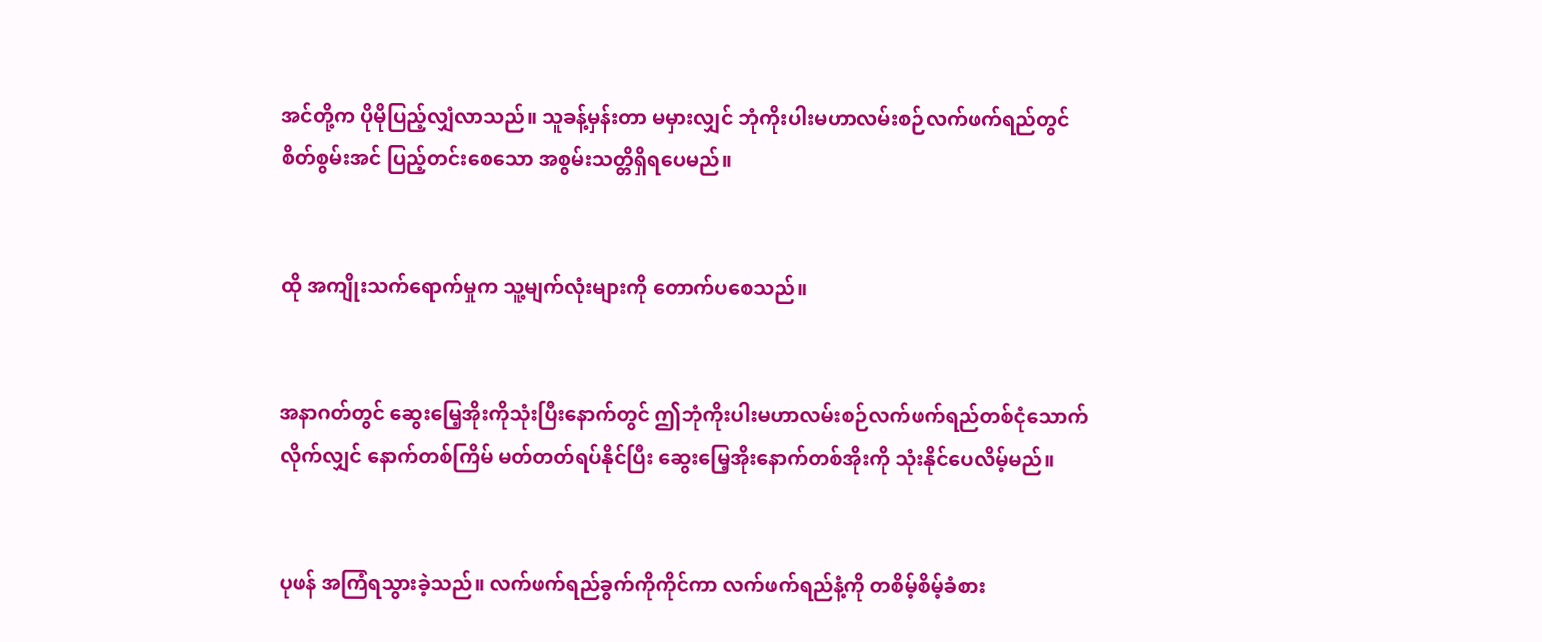အင်တို့က ပိုမိုပြည့်လျှံလာသည်။ သူခန့်မှန်းတာ မမှားလျှင် ဘုံကိုးပါးမဟာလမ်းစဉ်လက်ဖက်ရည်တွင် စိတ်စွမ်းအင် ပြည့်တင်းစေသော အစွမ်းသတ္တိရှိရပေမည်။


ထို အကျိုးသက်ရောက်မှုက သူ့မျက်လုံးများကို တောက်ပစေသည်။


အနာဂတ်တွင် ဆွေးမြေ့အိုးကိုသုံးပြီးနောက်တွင် ဤဘုံကိုးပါးမဟာလမ်းစဉ်လက်ဖက်ရည်တစ်ငုံသောက်လိုက်လျှင် နောက်တစ်ကြိမ် မတ်တတ်ရပ်နိုင်ပြီး ဆွေးမြေ့အိုးနောက်တစ်အိုးကို သုံးနိုင်ပေလိမ့်မည်။


ပုဖန် အကြံရသွားခဲ့သည်။ လက်ဖက်ရည်ခွက်ကိုကိုင်ကာ လက်ဖက်ရည်နံ့ကို တစိမ့်စိမ့်ခံစား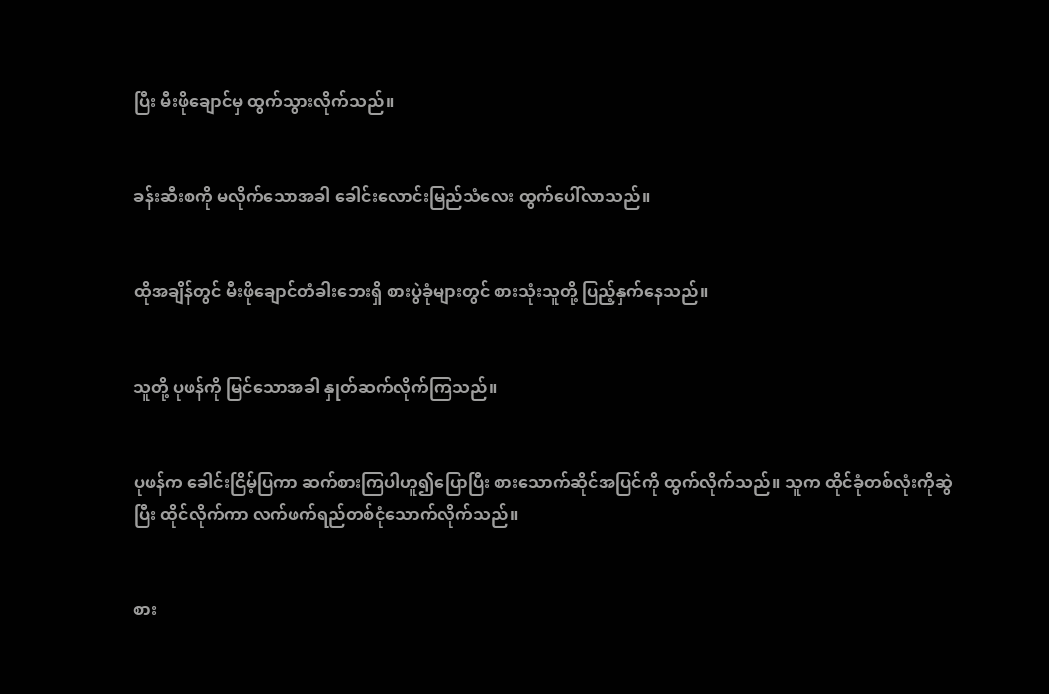ပြီး မီးဖိုချောင်မှ ထွက်သွားလိုက်သည်။


ခန်းဆီးစကို မလိုက်သောအခါ ခေါင်းလောင်းမြည်သံလေး ထွက်ပေါ်လာသည်။


ထိုအချိန်တွင် မီးဖိုချောင်တံခါးဘေးရှိ စားပွဲခုံများတွင် စားသုံးသူတို့ ပြည့်နှက်နေသည်။


သူတို့ ပုဖန်ကို မြင်သောအခါ နှုတ်ဆက်လိုက်ကြသည်။


ပုဖန်က ခေါင်းငြိမ့်ပြကာ ဆက်စားကြပါဟူ၍ပြောပြီး စားသောက်ဆိုင်အပြင်ကို ထွက်လိုက်သည်။ သူက ထိုင်ခုံတစ်လုံးကိုဆွဲပြီး ထိုင်လိုက်ကာ လက်ဖက်ရည်တစ်ငုံသောက်လိုက်သည်။


စား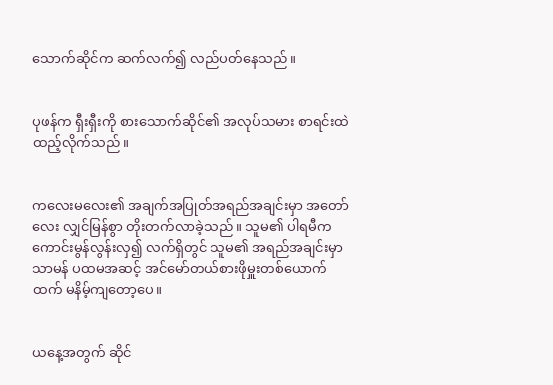သောက်ဆိုင်က ဆက်လက်၍ လည်ပတ်နေသည်။


ပုဖန်က ရှီးရှီးကို စားသောက်ဆိုင်၏ အလုပ်သမား စာရင်းထဲ ထည့်လိုက်သည်။


ကလေးမလေး၏ အချက်အပြုတ်အရည်အချင်းမှာ အတော်လေး လျှင်မြန်စွာ တိုးတက်လာခဲ့သည်။ သူမ၏ ပါရမီက ကောင်းမွန်လွန်းလှ၍ လက်ရှိတွင် သူမ၏ အရည်အချင်းမှာ သာမန် ပထမအဆင့် အင်မော်တယ်စားဖိုမှူးတစ်ယောက်ထက် မနိမ့်ကျတော့ပေ။


ယနေ့အတွက် ဆိုင်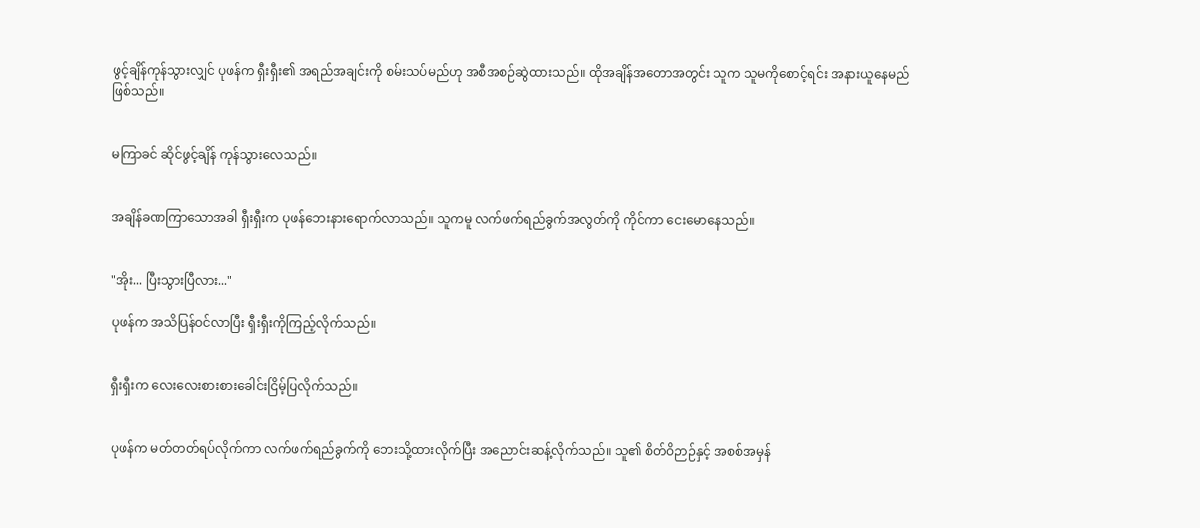ဖွင့်ချိန်ကုန်သွားလျှင် ပုဖန်က ရှီးရှီး၏ အရည်အချင်းကို စမ်းသပ်မည်ဟု အစီအစဉ်ဆွဲထားသည်။ ထိုအချိန်အတောအတွင်း သူက သူမကိုစောင့်ရင်း အနားယူနေမည်ဖြစ်သည်။


မကြာခင် ဆိုင်ဖွင့်ချိန် ကုန်သွားလေသည်။


အချိန်ခဏကြာသောအခါ ရှီးရှီးက ပုဖန်ဘေးနားရောက်လာသည်။ သူကမူ လက်ဖက်ရည်ခွက်အလွတ်ကို ကိုင်ကာ ငေးမောနေသည်။


"အိုး... ပြီးသွားပြီလား..."

ပုဖန်က အသိပြန်ဝင်လာပြီး ရှီးရှီးကိုကြည့်လိုက်သည်။


ရှီးရှီးက လေးလေးစားစားခေါင်းငြိမ့်ပြလိုက်သည်။


ပုဖန်က မတ်တတ်ရပ်လိုက်ကာ လက်ဖက်ရည်ခွက်ကို ဘေးသို့ထားလိုက်ပြီး အညောင်းဆန့်လိုက်သည်။ သူ၏ စိတ်ဝိဉာဉ်နှင့် အစစ်အမှန်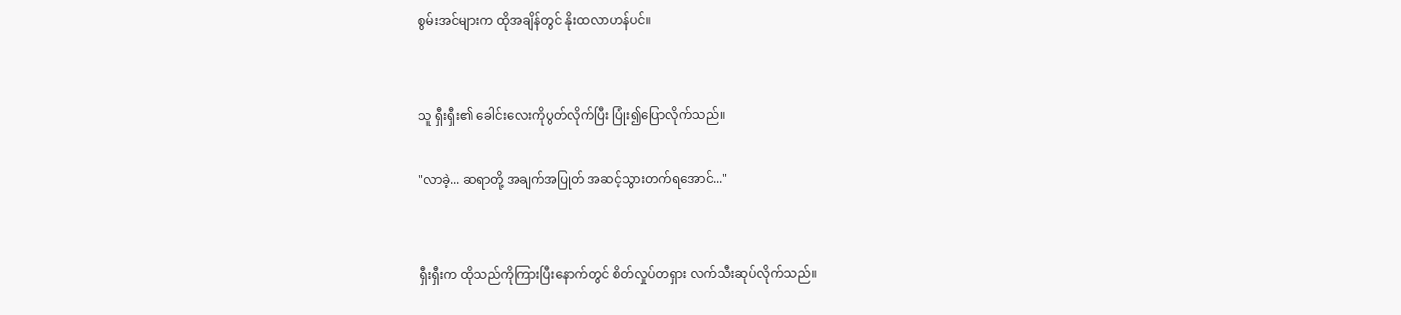စွမ်းအင်များက ထိုအချိန်တွင် နိုးထလာဟန်ပင်။


သူ ရှီးရှီး၏ ခေါင်းလေးကိုပွတ်လိုက်ပြီး ပြုံး၍ပြောလိုက်သည်။

"လာခဲ့... ဆရာတို့ အချက်အပြုတ် အဆင့်သွားတက်ရအောင်..."


ရှီးရှီးက ထိုသည်ကိုကြားပြီးနောက်တွင် စိတ်လှုပ်တရှား လက်သီးဆုပ်လိုက်သည်။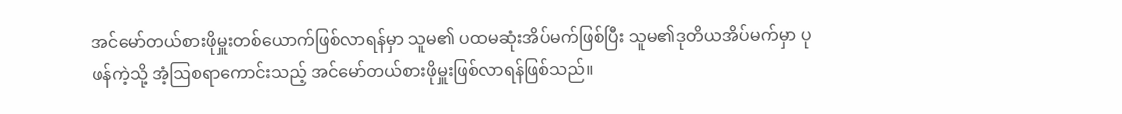အင်မော်တယ်စားဖိုမှူးတစ်ယောက်ဖြစ်လာရန်မှာ သူမ၏ ပထမဆုံးအိပ်မက်ဖြစ်ပြီး သူမ၏ဒုတိယအိပ်မက်မှာ ပုဖန်ကဲ့သို့ အံ့ဩစရာကောင်းသည့် အင်မော်တယ်စားဖိုမှူးဖြစ်လာရန်ဖြစ်သည်။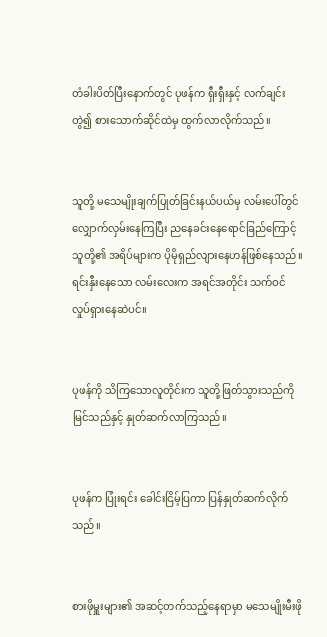တံခါးပိတ်ပြီးနောက်တွင် ပုဖန်က ရှီးရှီးနှင့် လက်ချင်းတွဲ၍ စားသောက်ဆိုင်ထဲမှ ထွက်လာလိုက်သည်။


သူတို့ မသေမျိုးချက်ပြုတ်ခြင်းနယ်ပယ်မှ လမ်းပေါ်တွင် လျှောက်လှမ်းနေကြပြီး ညနေခင်းနေရောင်ခြည်ကြောင့် သူတို့၏ အရိပ်များက ပိုမိုရှည်လျားနေဟန်ဖြစ်နေသည်။ ရင်းနှီးနေသော လမ်းလေးက အရင်အတိုင်း သက်ဝင်လှုပ်ရှားနေဆဲပင်။


ပုဖန်ကို သိကြသောလူတိုင်းက သူတို့ဖြတ်သွားသည်ကိုမြင်သည်နှင့် နှုတ်ဆက်လာကြသည်။


ပုဖန်က ပြုံးရင်း ခေါင်းငြိမ့်ပြကာ ပြန်နှုတ်ဆက်လိုက်သည်။


စားဖိုမှူးများ၏ အဆင့်တက်သည့်နေရာမှာ မသေမျိုးမီးဖို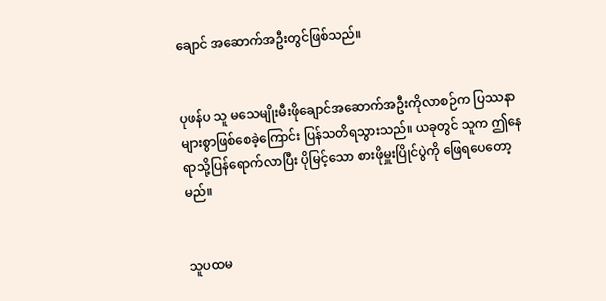ချောင် အဆောက်အဦးတွင်ဖြစ်သည်။


ပုဖန်ပ သူ မသေမျိုးမီးဖိုချောင်အဆောက်အဦးကိုလာစဉ်က ပြဿနာများစွာဖြစ်စေခဲ့ကြောင်း ပြန်သတိရသွားသည်။ ယခုတွင် သူက ဤနေရာသို့ပြန်ရောက်လာပြီး ပိုမြင့်သော စားဖိုမှူးပြိုင်ပွဲကို ဖြေရပေတော့မည်။


သူပထမ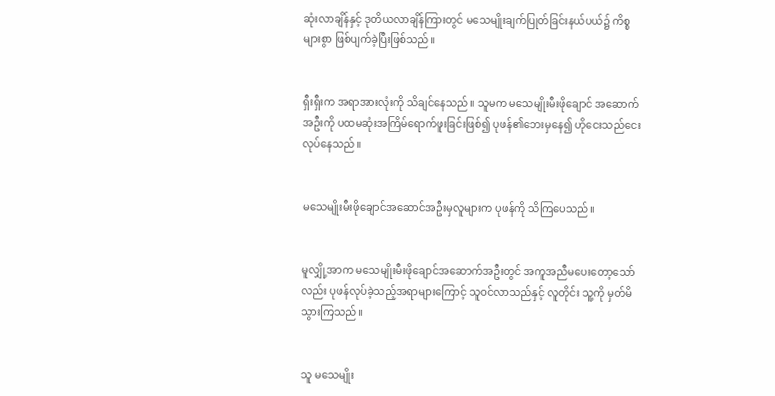ဆုံးလာချိန်နှင့် ဒုတိယလာချိန်ကြားတွင် မသေမျိုးချက်ပြုတ်ခြင်းနယ်ပယ်၌ ကိစ္စများစွာ ဖြစ်ပျက်ခဲ့ပြီးဖြစ်သည်။


ရှီးရှီးက အရာအားလုံးကို သိချင်နေသည်။ သူမက မသေမျိုးမီးဖိုချောင် အဆောက်အဦးကို ပထမဆုံးအကြိမ်ရောက်ဖူးခြင်းဖြစ်၍ ပုဖန်၏ဘေးမှနေ၍ ဟိုငေးသည်ငေးလုပ်နေသည်။


မသေမျိုးမီးဖိုချောင်အဆောင်အဦးမှလူများက ပုဖန်ကို သိကြပေသည်။


မူလျှို့အာက မသေမျိုးမီးဖိုချောင်အဆောက်အဦးတွင် အကူအညီမပေးတော့သော်လည်း ပုဖန်လုပ်ခဲ့သည့်အရာများကြောင့် သူဝင်လာသည်နှင့် လူတိုင်း သူ့ကို မှတ်မိသွားကြသည်။


သူ မသေမျိုး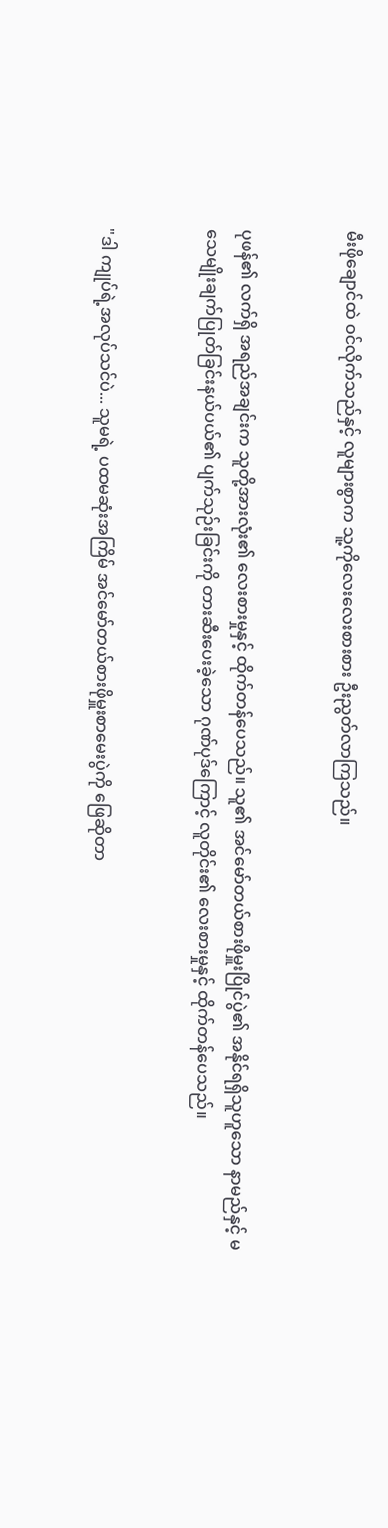မီးဖိုချောင်ထဲ ဝင်လိုက်သည်နှင့် လူများစွာက သူ့ကိုလေးလေးစားစား ဦးညွတ်လာကြသည်။


ပုဖန်၏ လက်ရှိ အရည်အချင်းက သူတို့အားလုံး၏ လေးစားမှုနှင့် ထိုက်တန်ပေသည်။ သူ၏ အင်မော်တယ်စားဖိုမှူးပြိုင်ပွဲ၏ အနိုင်ရရှိသူဟူသော နာမည်နှင့် မသေမျိုးချက်ပြုတ်ခြင်းနယ်ပယ်၏ ပျက်သုဉ်းခြင်းကို တားဆီးပေးခဲ့သော ဂုဏ်ပုဒ်ကြောင့် လူတိုင်း၏ လေးစားမှုနှင့် ထိုက်တန်ပေသည်။


"ဒါ ကျုပ်ရဲ့အလုပ်သင်ပဲ... သူမရဲ့ ပထမဆုံးအကြိမ် အင်မော်တယ်စားဖိုမှူးစာမေးပွဲကို ဖြေဆိုတာ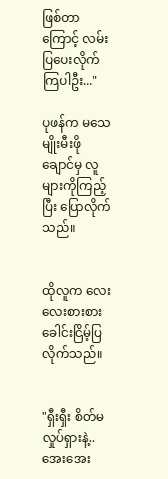ဖြစ်တာကြောင့် လမ်းပြပေးလိုက်ကြပါဦး..."

ပုဖန်က မသေမျိုးမီးဖိုချောင်မှ လူများကိုကြည့်ပြီး ပြောလိုက်သည်။


ထိုလူက လေးလေးစားစားခေါင်းငြိမ့်ပြလိုက်သည်။


"ရှီးရှီး စိတ်မလှုပ်ရှားနဲ့.. အေးအေး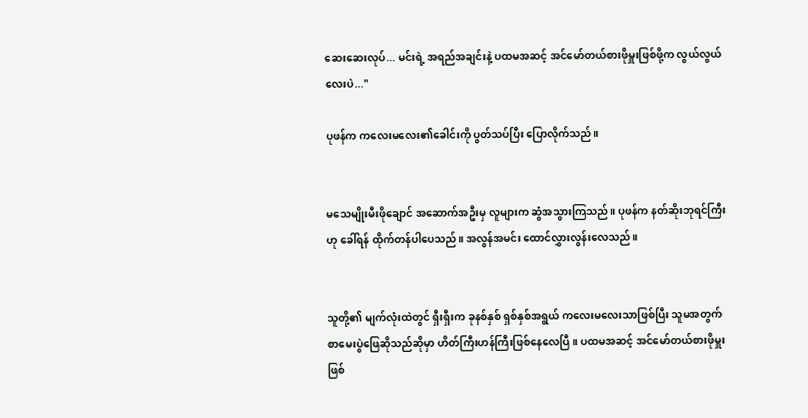ဆေးဆေးလုပ်... မင်းရဲ့ အရည်အချင်းနဲ့ ပထမအဆင့် အင်မော်တယ်စားဖိုမှူးဖြစ်ဖို့က လွယ်လွယ်လေးပဲ..."

ပုဖန်က ကလေးမလေး၏ခေါင်းကို ပွတ်သပ်ပြီး ပြောလိုက်သည်။


မသေမျိုးမီးဖိုချောင် အဆောက်အဦးမှ လူများက ဆွံအသွားကြသည်။ ပုဖန်က နတ်ဆိုးဘုရင်ကြီးဟု ခေါ်ရန် ထိုက်တန်ပါပေသည်။ အလွန်အမင်း ထောင်လွှားလွန်းလေသည်။


သူတို့၏ မျက်လုံးထဲတွင် ရှီးရှီးက ခုနစ်နှစ် ရှစ်နှစ်အရွယ် ကလေးမလေးသာဖြစ်ပြီး သူမအတွက် စာမေးပွဲဖြေဆိုသည်ဆိုမှာ ဟိတ်ကြီးဟန်ကြီးဖြစ်နေလေပြီ။ ပထမအဆင့် အင်မော်တယ်စားဖိုမှူးဖြစ်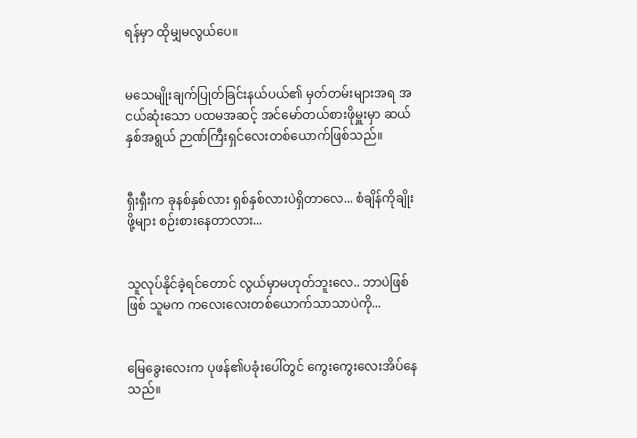ရန်မှာ ထိုမျှမလွယ်ပေ။


မသေမျိုးချက်ပြုတ်ခြင်းနယ်ပယ်၏ မှတ်တမ်းများအရ အငယ်ဆုံးသော ပထမအဆင့် အင်မော်တယ်စားဖိုမှူးမှာ ဆယ်နှစ်အရွယ် ဉာဏ်ကြီးရှင်လေးတစ်ယောက်ဖြစ်သည်။


ရှီးရှီးက ခုနစ်နှစ်လား ရှစ်နှစ်လားပဲရှိတာလေ... စံချိန်ကိုချိုးဖို့များ စဉ်းစားနေတာလား...


သူလုပ်နိုင်ခဲ့ရင်တောင် လွယ်မှာမဟုတ်ဘူးလေ.. ဘာပဲဖြစ်ဖြစ် သူမက ကလေးလေးတစ်ယောက်သာသာပဲကို...


မြေခွေးလေးက ပုဖန်၏ပခုံးပေါ်တွင် ကွေးကွေးလေးအိပ်နေသည်။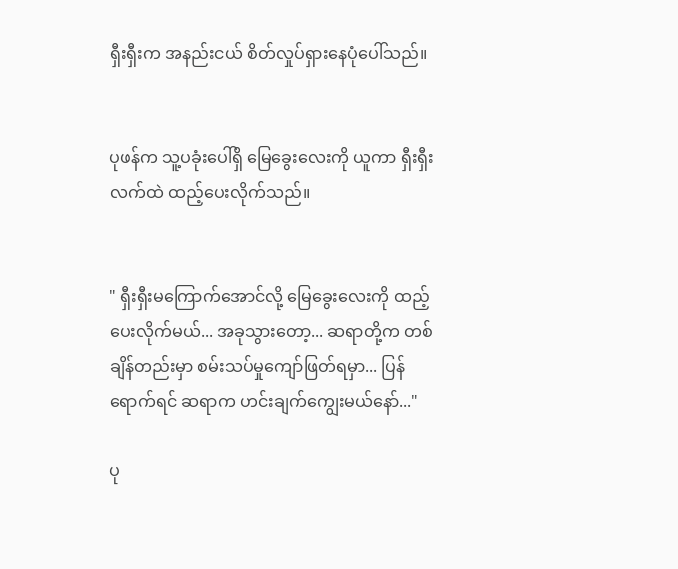ရှီးရှီးက အနည်းငယ် စိတ်လှုပ်ရှားနေပုံပေါ်သည်။


ပုဖန်က သူ့ပခုံးပေါ်ရှိ မြေခွေးလေးကို ယူကာ ရှီးရှီးလက်ထဲ ထည့်ပေးလိုက်သည်။


" ရှီးရှီးမကြောက်အောင်လို့ မြေခွေးလေးကို ထည့်ပေးလိုက်မယ်... အခုသွားတော့... ဆရာတို့က တစ်ချိန်တည်းမှာ စမ်းသပ်မှုကျော်ဖြတ်ရမှာ... ပြန်ရောက်ရင် ဆရာက ဟင်းချက်ကျွေးမယ်နော်..."

ပု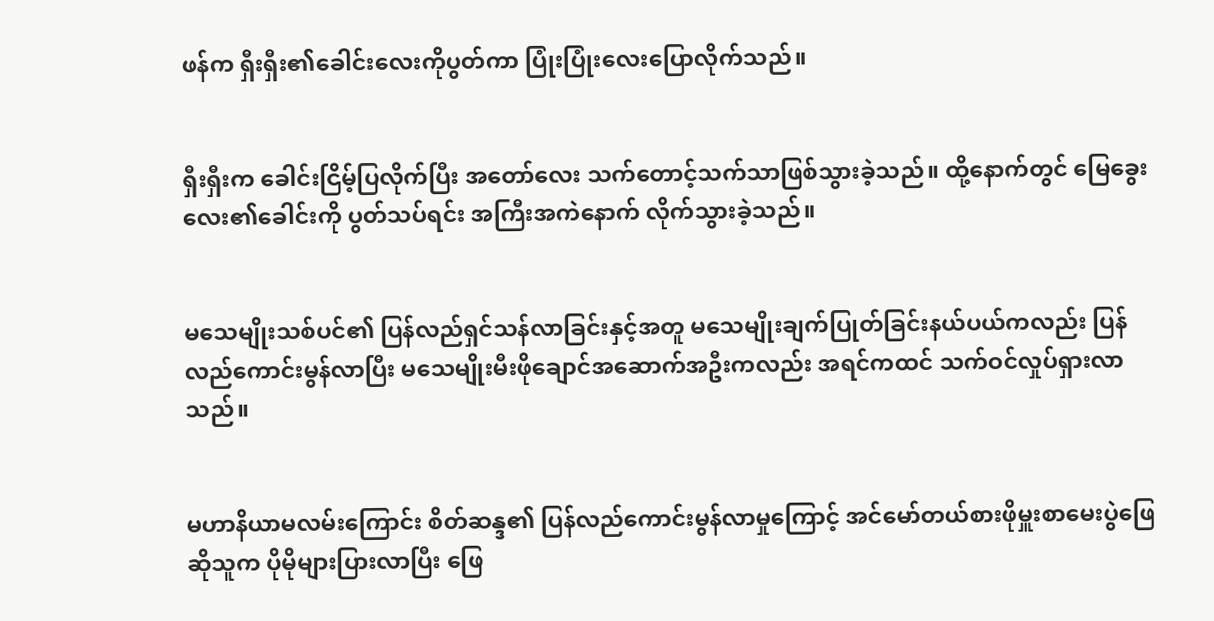ဖန်က ရှီးရှီး၏ခေါင်းလေးကိုပွတ်ကာ ပြုံးပြုံးလေးပြောလိုက်သည်။


ရှီးရှီးက ခေါင်းငြိမ့်ပြလိုက်ပြီး အတော်လေး သက်တောင့်သက်သာဖြစ်သွားခဲ့သည်။ ထို့နောက်တွင် မြေခွေးလေး၏ခေါင်းကို ပွတ်သပ်ရင်း အကြီးအကဲနောက် လိုက်သွားခဲ့သည်။


မသေမျိုးသစ်ပင်၏ ပြန်လည်ရှင်သန်လာခြင်းနှင့်အတူ မသေမျိုးချက်ပြုတ်ခြင်းနယ်ပယ်ကလည်း ပြန်လည်ကောင်းမွန်လာပြီး မသေမျိုးမီးဖိုချောင်အဆောက်အဦးကလည်း အရင်ကထင် သက်ဝင်လှုပ်ရှားလာသည်။


မဟာနိယာမလမ်းကြောင်း စိတ်ဆန္ဒ၏ ပြန်လည်ကောင်းမွန်လာမှုကြောင့် အင်မော်တယ်စားဖိုမှူးစာမေးပွဲဖြေဆိုသူက ပိုမိုများပြားလာပြီး ဖြေ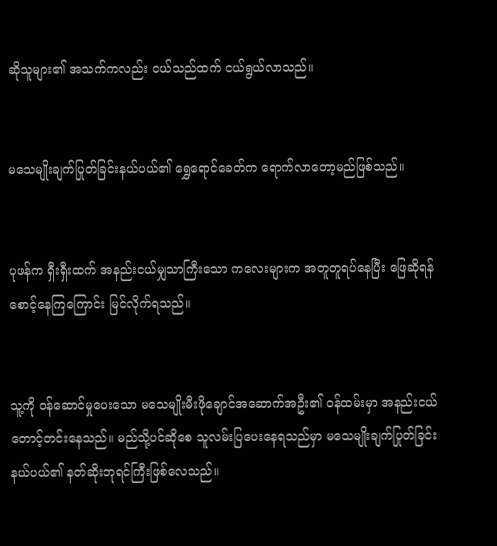ဆိုသူများ၏ အသက်ကလည်း ငယ်သည်ထက် ငယ်ရွယ်လာသည်။


မသေမျိုးချက်ပြုတ်ခြင်းနယ်ပယ်၏ ရွှေရောင်ခေတ်က ရောက်လာတော့မည်ဖြစ်သည်။


ပုဖန်က ရှီးရှီးထက် အနည်းငယ်မျှသာကြီးသော ကလေးများက အတူတူရပ်နေပြီး ဖြေဆိုရန် စောင့်နေကြကြောင်း မြင်လိုက်ရသည်။


သူ့ကို ဝန်ဆောင်မှုပေးသော မသေမျိုးမီးဖိုချောင်အဆောက်အဦး၏ ဝန်ထမ်းမှာ အနည်းငယ်တောင့်တင်းနေသည်။ မည်သို့ပင်ဆိုစေ သူလမ်းပြပေးနေရသည်မှာ မသေမျိုးချက်ပြုတ်ခြင်းနယ်ပယ်၏ နတ်ဆိုးဘုရင်ကြီးဖြစ်လေသည်။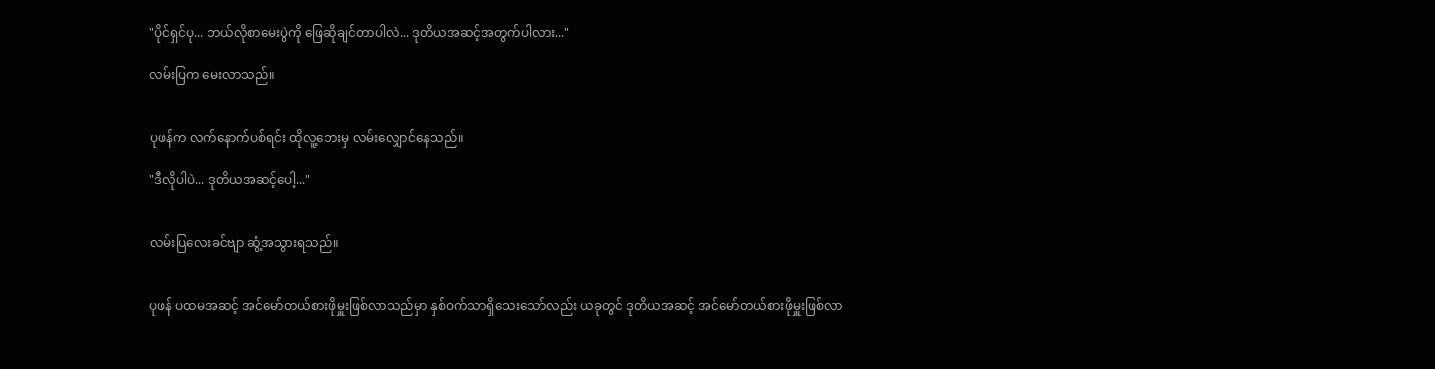"ပိုင်ရှင်ပု... ဘယ်လိုစာမေးပွဲကို ဖြေဆိုချင်တာပါလဲ... ဒုတိယအဆင့်အတွက်ပါလား..."

လမ်းပြက မေးလာသည်။


ပုဖန်က လက်နောက်ပစ်ရင်း ထိုလူ့ဘေးမှ လမ်းလျှောင်နေသည်။

"ဒီလိုပါပဲ... ဒုတိယအဆင့်ပေါ့..."


လမ်းပြလေးခင်ဗျာ ဆွံ့အသွားရသည်။


ပုဖန် ပထမအဆင့် အင်မော်တယ်စားဖိုမှူးဖြစ်လာသည်မှာ နှစ်ဝက်သာရှိသေးသော်လည်း ယခုတွင် ဒုတိယအဆင့် အင်မော်တယ်စားဖိုမှူးဖြစ်လာ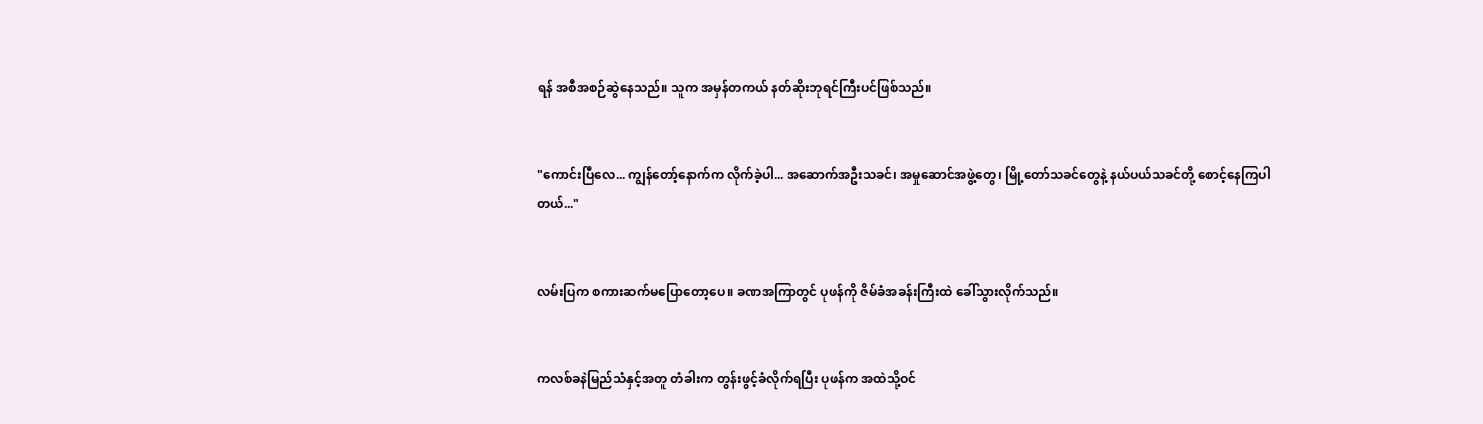ရန် အစီအစဉ်ဆွဲနေသည်။ သူက အမှန်တကယ် နတ်ဆိုးဘုရင်ကြီးပင်ဖြစ်သည်။


"ကောင်းပြီလေ... ကျွန်တော့်နောက်က လိုက်ခဲ့ပါ... အဆောက်အဦးသခင်၊ အမှုဆောင်အဖွဲ့တွေ၊ မြို့တော်သခင်တွေနဲ့ နယ်ပယ်သခင်တို့ စောင့်နေကြပါတယ်..."


လမ်းပြက စကားဆက်မပြောတော့ပေ။ ခဏအကြာတွင် ပုဖန်ကို ဇိမ်ခံအခန်းကြီးထဲ ခေါ်သွားလိုက်သည်။


ကလစ်ခနဲမြည်သံနှင့်အတူ တံခါးက တွန်းဖွင့်ခံလိုက်ရပြီး ပုဖန်က အထဲသို့ဝင်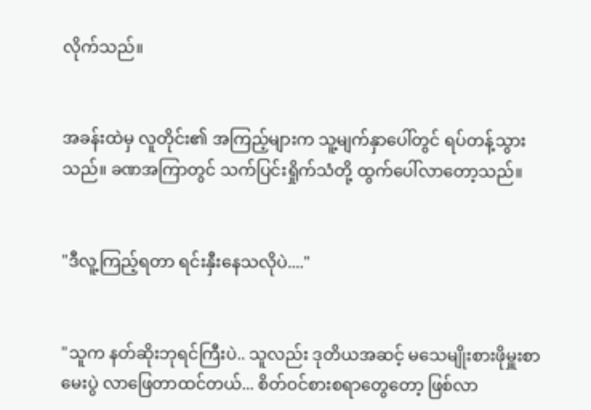လိုက်သည်။


အခန်းထဲမှ လူတိုင်း၏ အကြည့်များက သူ့မျက်နှာပေါ်တွင် ရပ်တန့်သွားသည်။ ခဏအကြာတွင် သက်ပြင်းရှိုက်သံတို့ ထွက်ပေါ်လာတော့သည်။


"ဒီလူ့ကြည့်ရတာ ရင်းနှီးနေသလိုပဲ...."


"သူက နတ်ဆိုးဘုရင်ကြီးပဲ.. သူလည်း ဒုတိယအဆင့် မသေမျိုးစားဖိုမှူးစာမေးပွဲ လာဖြေတာထင်တယ်... စိတ်ဝင်စားစရာတွေတော့ ဖြစ်လာ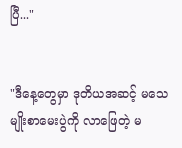ပြီ..."


"ဒီနေ့တွေမှာ ဒုတိယအဆင့် မသေမျိုးစာမေးပွဲကို လာဖြေတဲ့ မ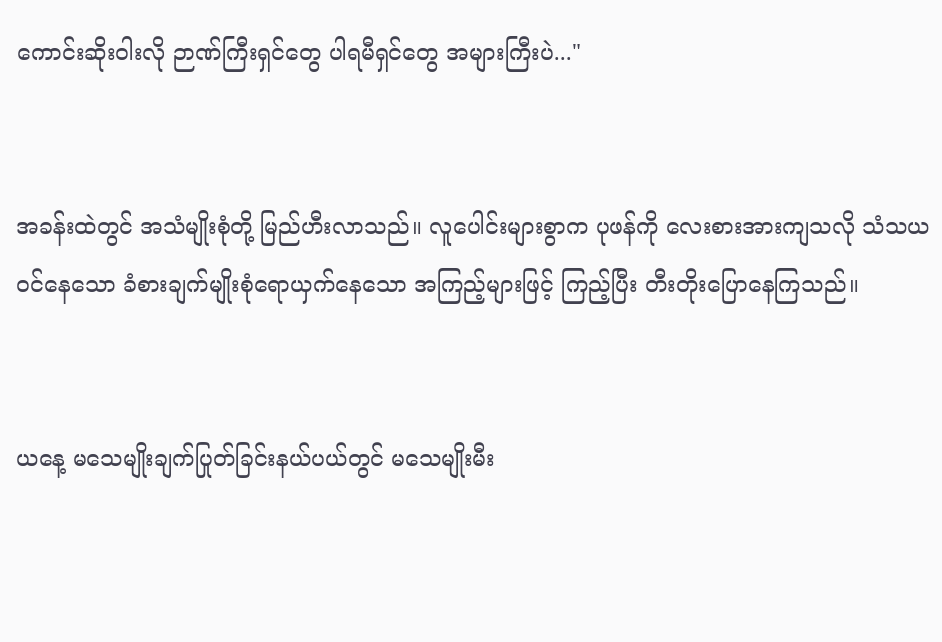ကောင်းဆိုးဝါးလို ဉာဏ်ကြီးရှင်တွေ ပါရမီရှင်တွေ အများကြီးပဲ..."


အခန်းထဲတွင် အသံမျိုးစုံတို့ မြည်ဟီးလာသည်။ လူပေါင်းများစွာက ပုဖန်ကို လေးစားအားကျသလို သံသယဝင်နေသော ခံစားချက်မျိုးစုံရောယှက်နေသော အကြည့်များဖြင့် ကြည့်ပြီး တီးတိုးပြောနေကြသည်။


ယနေ့ မသေမျိုးချက်ပြုတ်ခြင်းနယ်ပယ်တွင် မသေမျိုးမီး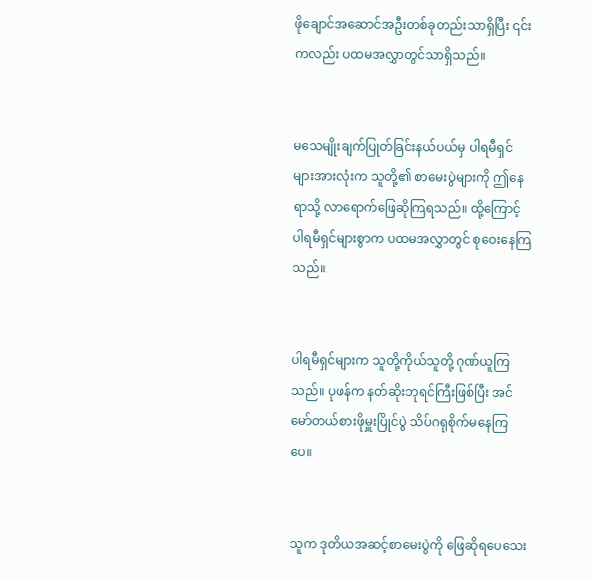ဖိုချောင်အဆောင်အဦးတစ်ခုတည်းသာရှိပြီး ၎င်းကလည်း ပထမအလွှာတွင်သာရှိသည်။


မသေမျိုးချက်ပြုတ်ခြင်းနယ်ပယ်မှ ပါရမီရှင်များအားလုံးက သူတို့၏ စာမေးပွဲများကို ဤနေရာသို့ လာရောက်ဖြေဆိုကြရသည်။ ထို့ကြောင့် ပါရမီရှင်များစွာက ပထမအလွှာတွင် စုဝေးနေကြသည်။


ပါရမီရှင်များက သူတို့ကိုယ်သူတို့ ဂုဏ်ယူကြသည်။ ပုဖန်က နတ်ဆိုးဘုရင်ကြီးဖြစ်ပြီး အင်မော်တယ်စားဖိုမှူးပြိုင်ပွဲ သိပ်ဂရုစိုက်မနေကြပေ။


သူက ဒုတိယအဆင့်စာမေးပွဲကို ဖြေဆိုရပေသေး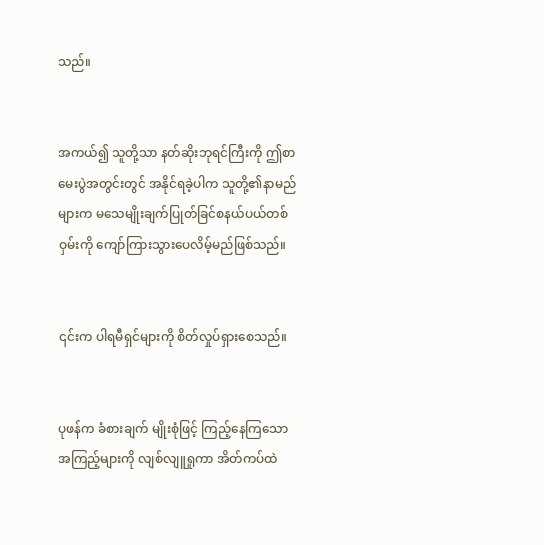သည်။


အကယ်၍ သူတို့သာ နတ်ဆိုးဘုရင်ကြီးကို ဤစာမေးပွဲအတွင်းတွင် အနိုင်ရခဲ့ပါက သူတို့၏နာမည်များက မသေမျိုးချက်ပြုတ်ခြင်စနယ်ပယ်တစ်ဝှမ်းကို ကျော်ကြားသွားပေလိမ့်မည်ဖြစ်သည်။


၎င်းက ပါရမီရှင်များကို စိတ်လှုပ်ရှားစေသည်။


ပုဖန်က ခံစားချက် မျိုးစုံဖြင့် ကြည့်နေကြသော အကြည့်များကို လျစ်လျူရှုကာ အိတ်ကပ်ထဲ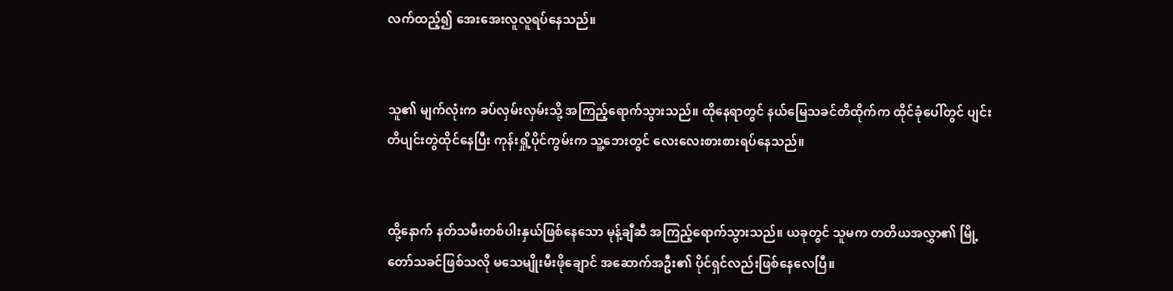လက်ထည့်၍ အေးအေးလူလူရပ်နေသည်။


သူ၏ မျက်လုံးက ခပ်လှမ်းလှမ်းသို့ အကြည့်ရောက်သွားသည်။ ထိုနေရာတွင် နယ်မြေသခင်တိထိုက်က ထိုင်ခုံပေါ်တွင် ပျင်းတိပျင်းတွဲထိုင်နေပြီး ကုန်းရှို့ပိုင်ကွမ်းက သူ့ဘေးတွင် လေးလေးစားစားရပ်နေသည်။


ထို့နောက် နတ်သမီးတစ်ပါးနှယ်ဖြစ်နေသော မုန့်ချီဆီ အကြည့်ရောက်သွားသည်။ ယခုတွင် သူမက တတိယအလွှာ၏ မြို့တော်သခင်ဖြစ်သလို မသေမျိုးမီးဖိုချောင် အဆောက်အဦး၏ ပိုင်ရှင်လည်းဖြစ်နေလေပြီ။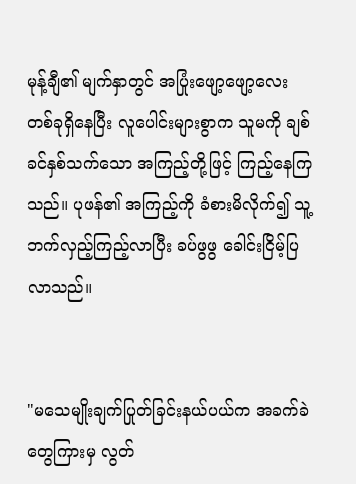မုန့်ချီ၏ မျက်နှာတွင် အပြုံးဖျော့ဖျော့လေးတစ်ခုရှိနေပြီး လူပေါင်းများစွာက သူမကို ချစ်ခင်နှစ်သက်သော အကြည့်တို့ဖြင့် ကြည့်နေကြသည်။ ပုဖန်၏ အကြည့်ကို ခံစားမိလိုက်၍ သူ့ဘက်လှည့်ကြည့်လာပြီး ခပ်ဖွဖွ ခေါင်းငြိမ့်ပြလာသည်။


"မသေမျိုးချက်ပြုတ်ခြင်းနယ်ပယ်က အခက်ခဲတွေကြားမှ လွတ်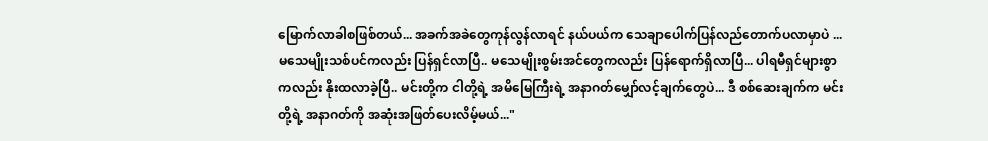မြောက်လာခါစဖြစ်တယ်... အခက်အခဲတွေကုန်လွန်လာရင် နယ်ပယ်က သေချာပေါက်ပြန်လည်တောက်ပလာမှာပဲ ... မသေမျိုးသစ်ပင်ကလည်း ပြန်ရှင်လာပြီ.. မသေမျိုးစွမ်းအင်တွေကလည်း ပြန်ရောက်ရှိလာပြီ... ပါရမီရှင်များစွာကလည်း နိုးထလာခဲ့ပြီ.. မင်းတို့က ငါတို့ရဲ့ အမိမြေကြီးရဲ့ အနာဂတ်မျှော်လင့်ချက်တွေပဲ... ဒီ စစ်ဆေးချက်က မင်းတို့ရဲ့ အနာဂတ်ကို အဆုံးအဖြတ်ပေးလိမ့်မယ်..."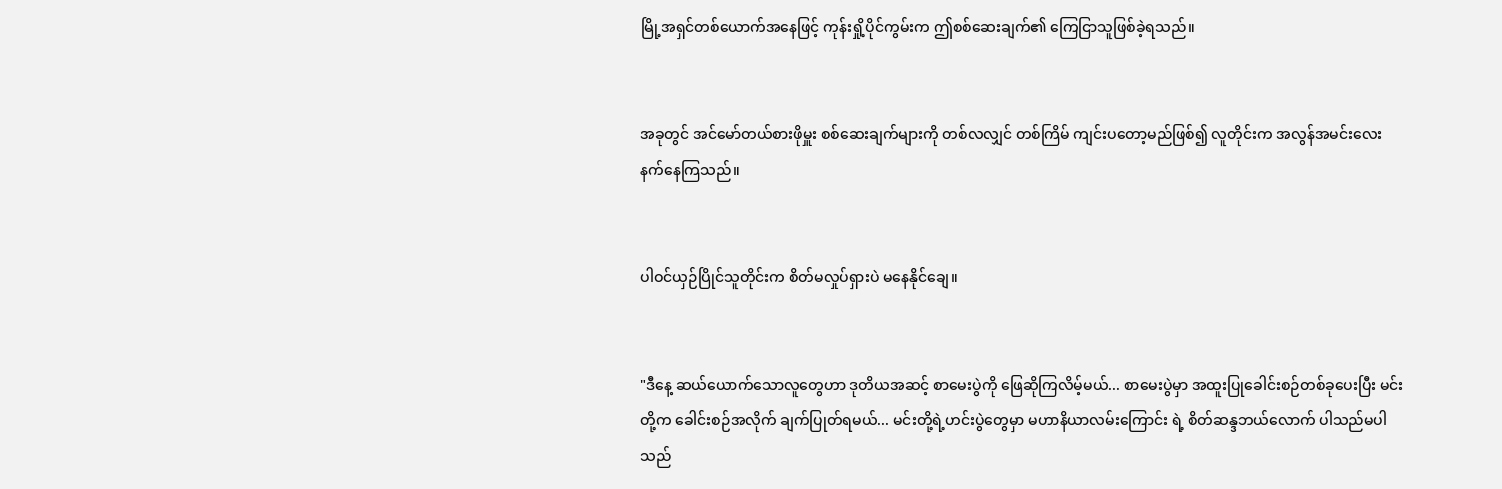မြို့အရှင်တစ်ယောက်အနေဖြင့် ကုန်းရှို့ပိုင်ကွမ်းက ဤစစ်ဆေးချက်၏ ကြေငြာသူဖြစ်ခဲ့ရသည်။


အခုတွင် အင်မော်တယ်စားဖိုမှူး စစ်ဆေးချက်များကို တစ်လလျှင် တစ်ကြိမ် ကျင်းပတော့မည်ဖြစ်၍ လူတိုင်းက အလွန်အမင်းလေးနက်နေကြသည်။


ပါဝင်ယှဉ်ပြိုင်သူတိုင်းက စိတ်မလှုပ်ရှားပဲ မနေနိုင်ချေ။


"ဒီနေ့ ဆယ်ယောက်သောလူတွေဟာ ဒုတိယအဆင့် စာမေးပွဲကို ဖြေဆိုကြလိမ့်မယ်... စာမေးပွဲမှာ အထူးပြုခေါင်းစဉ်တစ်ခုပေးပြီး မင်းတို့က ခေါင်းစဉ်အလိုက် ချက်ပြုတ်ရမယ်... မင်းတို့ရဲ့ဟင်းပွဲတွေမှာ မဟာနိယာလမ်းကြောင်း ရဲ့ စိတ်ဆန္ဒဘယ်လောက် ပါသည်မပါသည်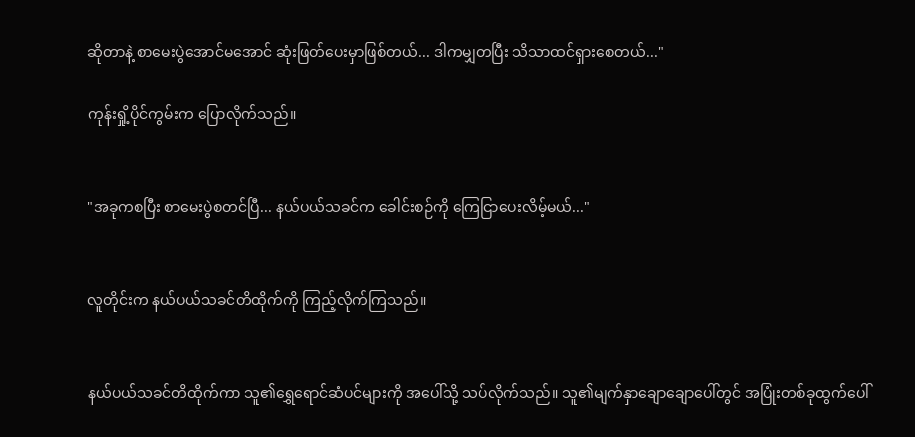ဆိုတာနဲ့ စာမေးပွဲအောင်မအောင် ဆုံးဖြတ်ပေးမှာဖြစ်တယ်... ဒါကမျှတပြီး သိသာထင်ရှားစေတယ်..."

ကုန်းရှို့ပိုင်ကွမ်းက ပြောလိုက်သည်။


"အခုကစပြီး စာမေးပွဲစတင်ပြီ... နယ်ပယ်သခင်က ခေါင်းစဉ်ကို ကြေငြာပေးလိမ့်မယ်..."


လူတိုင်းက နယ်ပယ်သခင်တိထိုက်ကို ကြည့်လိုက်ကြသည်။


နယ်ပယ်သခင်တိထိုက်ကာ သူ၏ရွှေရောင်ဆံပင်များကို အပေါ်သို့ သပ်လိုက်သည်။ သူ၏မျက်နှာချောချောပေါ်တွင် အပြုံးတစ်ခုထွက်ပေါ်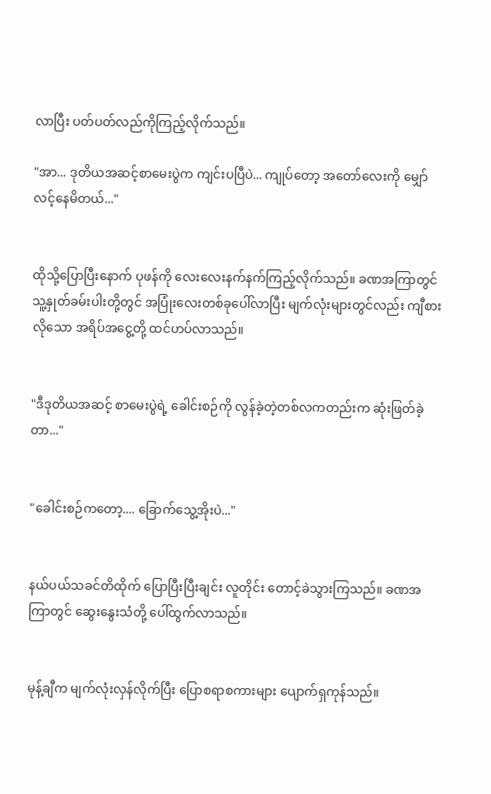လာပြီး ပတ်ပတ်လည်ကိုကြည့်လိုက်သည်။

"အာ... ဒုတိယအဆင့်စာမေးပွဲက ကျင်းပပြီပဲ... ကျုပ်တော့ အတော်လေးကို မျှော်လင့်နေမိတယ်..."


ထိုသို့ပြောပြီးနောက် ပုဖန်ကို လေးလေးနက်နက်ကြည့်လိုက်သည်။ ခဏအကြာတွင် သူ့နှုတ်ခမ်းပါးတို့တွင် အပြုံးလေးတစ်ခုပေါ်လာပြီး မျက်လုံးများတွင်လည်း ကျီစားလိုသော အရိပ်အငွေ့တို့ ထင်ဟပ်လာသည်။


"ဒီဒုတိယအဆင့် စာမေးပွဲရဲ့ ခေါင်းစဉ်ကို လွန်ခဲ့တဲ့တစ်လကတည်းက ဆုံးဖြတ်ခဲ့တာ..."


"ခေါင်းစဉ်ကတော့.... ခြောက်သွေ့အိုးပဲ..."


နယ်ပယ်သခင်တိထိုက် ပြောပြီးပြီးချင်း လူတိုင်း တောင့်ခဲသွားကြသည်။ ခဏအကြာတွင် ဆွေးနွေးသံတို့ ပေါ်ထွက်လာသည်။


မုန့်ချီက မျက်လုံးလှန်လိုက်ပြီး ပြောစရာစကားများ ပျောက်ရှကုန်သည်။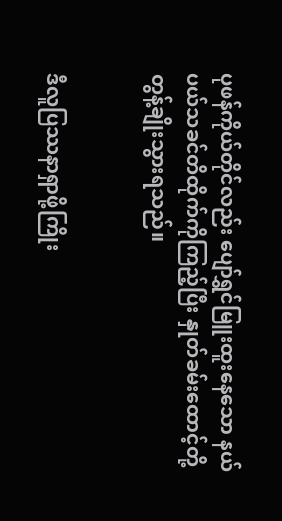ပုဖန်ကိုယ်တိုင်လည်း ပျော်ရွှင်မြူးထူးနေသော နယ်ပယ်သခင်တိထိုက်ကိုကြည့်ပြီး နှုတ်ခမ်းထောင့်တို့တွန့်ချိုးသွားရသည်။


ဒီလူပြဿနာရှာဖို့ကြိုး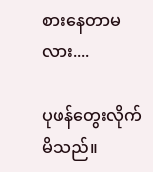စားနေတာမလား....

ပုဖန်တွေးလိုက်မိသည်။